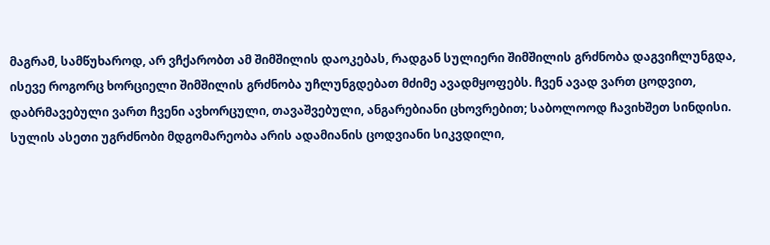მაგრამ, სამწუხაროდ, არ ვჩქარობთ ამ შიმშილის დაოკებას, რადგან სულიერი შიმშილის გრძნობა დაგვიჩლუნგდა, ისევე როგორც ხორციელი შიმშილის გრძნობა უჩლუნგდებათ მძიმე ავადმყოფებს. ჩვენ ავად ვართ ცოდვით, დაბრმავებული ვართ ჩვენი ავხორცული, თავაშვებული, ანგარებიანი ცხოვრებით; საბოლოოდ ჩავიხშეთ სინდისი. სულის ასეთი უგრძნობი მდგომარეობა არის ადამიანის ცოდვიანი სიკვდილი,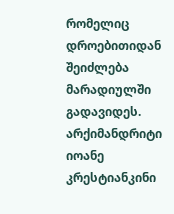რომელიც დროებითიდან შეიძლება მარადიულში გადავიდეს.
არქიმანდრიტი იოანე კრესტიანკინი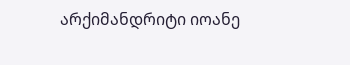არქიმანდრიტი იოანე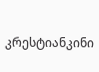კრესტიანკინი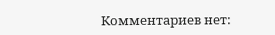Комментариев нет: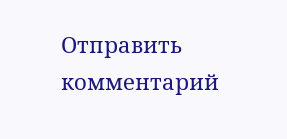Отправить комментарий